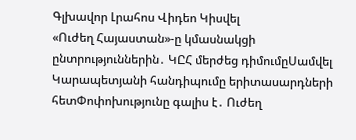Գլխավոր Լրահոս Վիդեո Կիսվել
«Ուժեղ Հայաստան»-ը կմասնակցի ընտրություններին․ ԿԸՀ մերժեց դիմումըՍամվել Կարապետյանի հանդիպումը երիտասարդների հետՓոփոխությունը գալիս է․ Ուժեղ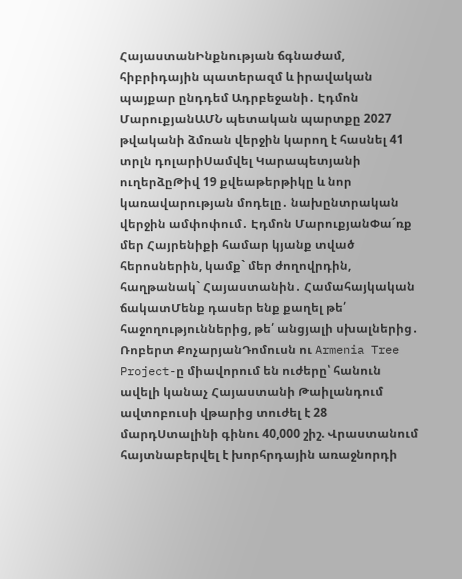ՀայաստանԻնքնության ճգնաժամ, հիբրիդային պատերազմ և իրավական պայքար ընդդեմ Ադրբեջանի․ Էդմոն ՄարուքյանԱՄՆ պետական պարտքը 2027 թվականի ձմռան վերջին կարող է հասնել 41 տրլն դոլարիՍամվել Կարապետյանի ուղերձըԹիվ 19 քվեաթերթիկը և նոր կառավարության մոդելը․ նախընտրական վերջին ամփոփում․ Էդմոն ՄարուքյանՓա´ռք մեր Հայրենիքի համար կյանք տված հերոսներին, կամք` մեր ժողովրդին, հաղթանակ` Հայաստանին․ Համահայկական ճակատՄենք դասեր ենք քաղել թե՛ հաջողություններից, թե՛ անցյալի սխալներից․ Ռոբերտ ՔոչարյանԴոմուսն ու Armenia Tree Project-ը միավորում են ուժերը՝ հանուն ավելի կանաչ Հայաստանի Թաիլանդում ավտոբուսի վթարից տուժել է 28 մարդՍտալինի գինու 40,000 շիշ. Վրաստանում հայտնաբերվել է խորհրդային առաջնորդի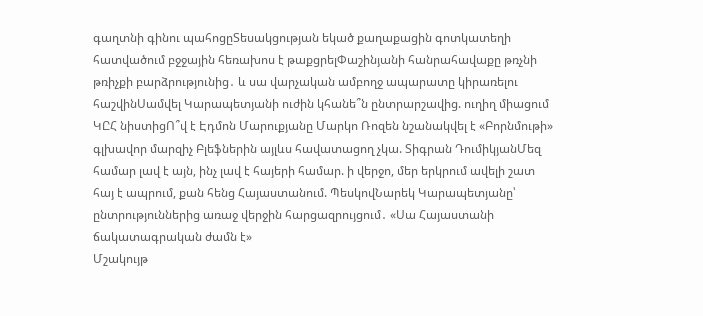գաղտնի գինու պահոցըՏեսակցության եկած քաղաքացին գոտկատեղի հատվածում բջջային հեռախոս է թաքցրելՓաշինյանի հանրահավաքը թռչնի թռիչքի բարձրությունից․ և սա վարչական ամբողջ ապարատը կիրառելու հաշվինՍամվել Կարապետյանի ուժին կհանե՞ն ընտրարշավից. ուղիղ միացում ԿԸՀ նիստիցՈ՞վ է Էդմոն Մարուքյանը Մարկո Ռոզեն նշանակվել է «Բորնմութի» գլխավոր մարզիչ Բլեֆներին այլևս հավատացող չկա. Տիգրան ԴումիկյանՄեզ համար լավ է այն, ինչ լավ է հայերի համար. ի վերջո, մեր երկրում ավելի շատ հայ է ապրում, քան հենց Հայաստանում. ՊեսկովՆարեկ Կարապետյանը՝ ընտրություններից առաջ վերջին հարցազրույցում․ «Սա Հայաստանի ճակատագրական ժամն է»
Մշակույթ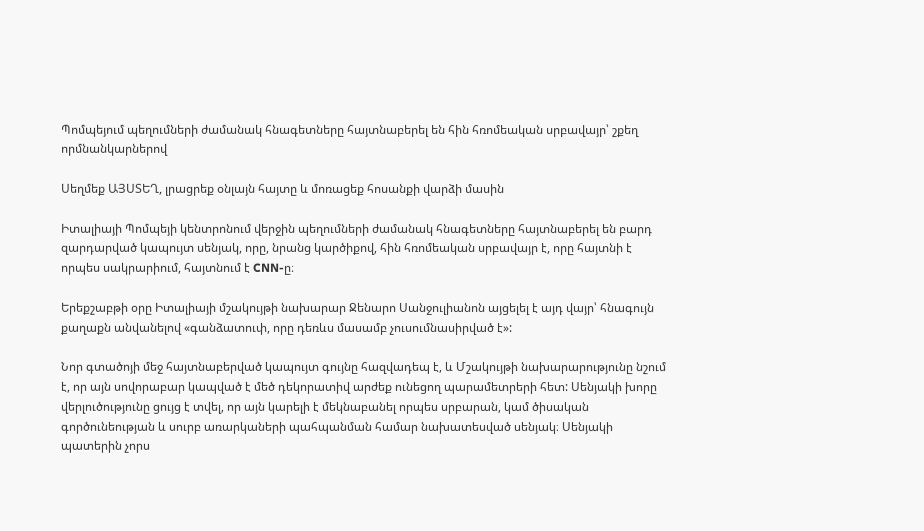Պոմպեյում պեղումների ժամանակ հնագետները հայտնաբերել են հին հռոմեական սրբավայր՝ շքեղ որմնանկարներով

Սեղմեք ԱՅՍՏԵՂ, լրացրեք օնլայն հայտը և մոռացեք հոսանքի վարձի մասին

Իտալիայի Պոմպեյի կենտրոնում վերջին պեղումների ժամանակ հնագետները հայտնաբերել են բարդ զարդարված կապույտ սենյակ, որը, նրանց կարծիքով, հին հռոմեական սրբավայր է, որը հայտնի է որպես սակրարիում, հայտնում է CNN-ը։

Երեքշաբթի օրը Իտալիայի մշակույթի նախարար Ջենարո Սանջուլիանոն այցելել է այդ վայր՝ հնագույն քաղաքն անվանելով «գանձատուփ, որը դեռևս մասամբ չուսումնասիրված է»:

Նոր գտածոյի մեջ հայտնաբերված կապույտ գույնը հազվադեպ է, և Մշակույթի նախարարությունը նշում է, որ այն սովորաբար կապված է մեծ դեկորատիվ արժեք ունեցող պարամետրերի հետ: Սենյակի խորը վերլուծությունը ցույց է տվել, որ այն կարելի է մեկնաբանել որպես սրբարան, կամ ծիսական գործունեության և սուրբ առարկաների պահպանման համար նախատեսված սենյակ։ Սենյակի պատերին չորս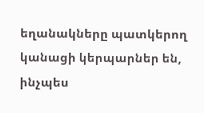եղանակները պատկերող կանացի կերպարներ են, ինչպես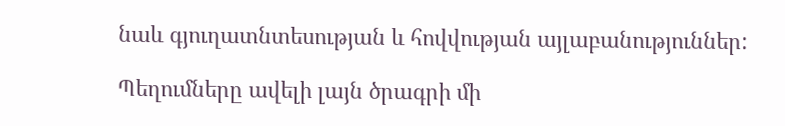նաև գյուղատնտեսության և հովվության այլաբանություններ:

Պեղումները ավելի լայն ծրագրի մի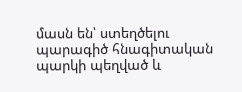մասն են՝ ստեղծելու պարագիծ հնագիտական պարկի պեղված և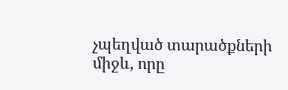չպեղված տարածքների միջև, որը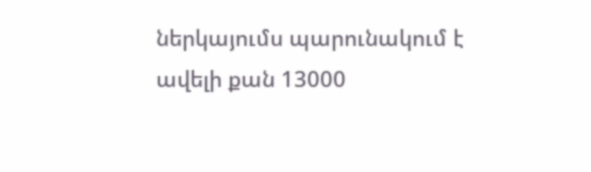ներկայումս պարունակում է ավելի քան 13000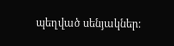պեղված սենյակներ: